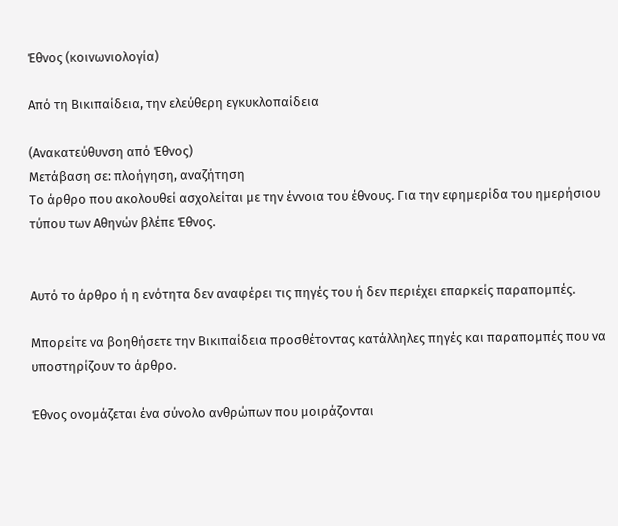Έθνος (κοινωνιολογία)

Από τη Βικιπαίδεια, την ελεύθερη εγκυκλοπαίδεια

(Ανακατεύθυνση από Έθνος)
Μετάβαση σε: πλοήγηση, αναζήτηση
Το άρθρο που ακολουθεί ασχολείται με την έννοια του έθνους. Για την εφημερίδα του ημερήσιου τύπου των Αθηνών βλέπε Έθνος.


Αυτό το άρθρο ή η ενότητα δεν αναφέρει τις πηγές του ή δεν περιέχει επαρκείς παραπομπές.

Μπορείτε να βοηθήσετε την Βικιπαίδεια προσθέτοντας κατάλληλες πηγές και παραπομπές που να υποστηρίζουν το άρθρο.

Έθνος ονομάζεται ένα σύνολο ανθρώπων που μοιράζονται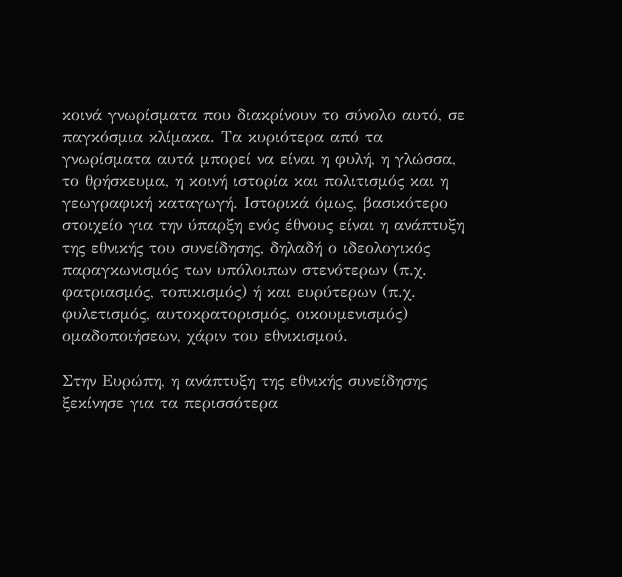κοινά γνωρίσματα που διακρίνουν το σύνολο αυτό, σε παγκόσμια κλίμακα. Τα κυριότερα από τα γνωρίσματα αυτά μπορεί να είναι η φυλή, η γλώσσα, το θρήσκευμα, η κοινή ιστορία και πολιτισμός και η γεωγραφική καταγωγή. Ιστορικά όμως, βασικότερο στοιχείο για την ύπαρξη ενός έθνους είναι η ανάπτυξη της εθνικής του συνείδησης, δηλαδή ο ιδεολογικός παραγκωνισμός των υπόλοιπων στενότερων (π.χ. φατριασμός, τοπικισμός) ή και ευρύτερων (π.χ. φυλετισμός, αυτοκρατορισμός, οικουμενισμός) ομαδοποιήσεων, χάριν του εθνικισμού.

Στην Ευρώπη, η ανάπτυξη της εθνικής συνείδησης ξεκίνησε για τα περισσότερα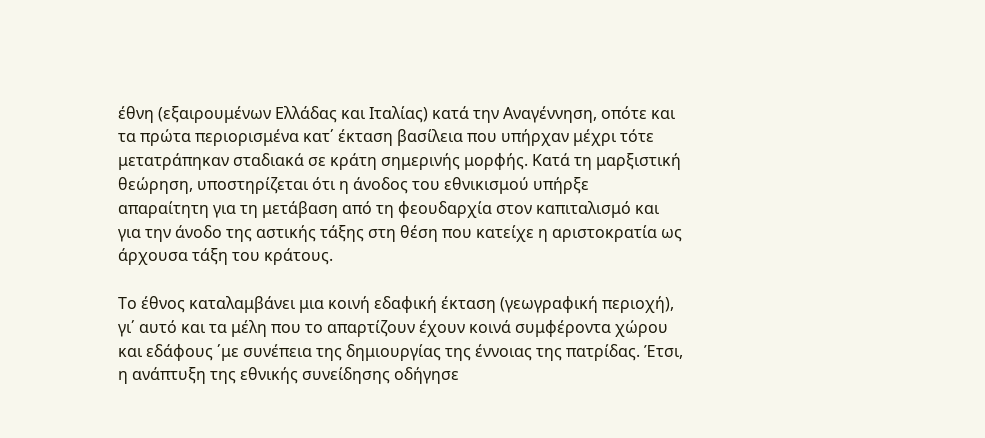έθνη (εξαιρουμένων Ελλάδας και Ιταλίας) κατά την Αναγέννηση, οπότε και τα πρώτα περιορισμένα κατ΄ έκταση βασίλεια που υπήρχαν μέχρι τότε μετατράπηκαν σταδιακά σε κράτη σημερινής μορφής. Κατά τη μαρξιστική θεώρηση, υποστηρίζεται ότι η άνοδος του εθνικισμού υπήρξε απαραίτητη για τη μετάβαση από τη φεουδαρχία στον καπιταλισμό και για την άνοδο της αστικής τάξης στη θέση που κατείχε η αριστοκρατία ως άρχουσα τάξη του κράτους.

Το έθνος καταλαμβάνει μια κοινή εδαφική έκταση (γεωγραφική περιοχή), γι΄ αυτό και τα μέλη που το απαρτίζουν έχουν κοινά συμφέροντα χώρου και εδάφους ΄με συνέπεια της δημιουργίας της έννοιας της πατρίδας. Έτσι, η ανάπτυξη της εθνικής συνείδησης οδήγησε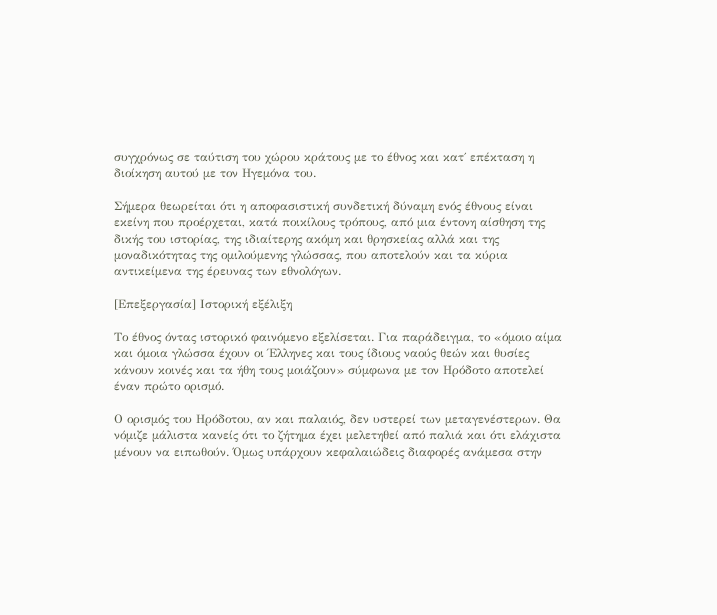συγχρόνως σε ταύτιση του χώρου κράτους με το έθνος και κατ΄ επέκταση η διοίκηση αυτού με τον Ηγεμόνα του.

Σήμερα θεωρείται ότι η αποφασιστική συνδετική δύναμη ενός έθνους είναι εκείνη που προέρχεται, κατά ποικίλους τρόπους, από μια έντονη αίσθηση της δικής του ιστορίας, της ιδιαίτερης ακόμη και θρησκείας αλλά και της μοναδικότητας της ομιλούμενης γλώσσας, που αποτελούν και τα κύρια αντικείμενα της έρευνας των εθνολόγων.

[Επεξεργασία] Ιστορική εξέλιξη

Το έθνος όντας ιστορικό φαινόμενο εξελίσεται. Για παράδειγμα, το «όμοιο αίμα και όμοια γλώσσα έχουν οι Έλληνες και τους ίδιους ναούς θεών και θυσίες κάνουν κοινές και τα ήθη τους μοιάζουν» σύμφωνα με τον Ηρόδοτο αποτελεί έναν πρώτο ορισμό.

Ο ορισμός του Ηρόδοτου, αν και παλαιός, δεν υστερεί των μεταγενέστερων. Θα νόμιζε μάλιστα κανείς ότι το ζήτημα έχει μελετηθεί από παλιά και ότι ελάχιστα μένουν να ειπωθούν. Όμως υπάρχουν κεφαλαιώδεις διαφορές ανάμεσα στην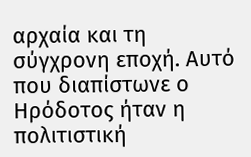αρχαία και τη σύγχρονη εποχή. Αυτό που διαπίστωνε ο Ηρόδοτος ήταν η πολιτιστική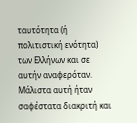ταυτότητα (ή πολιτιστική ενότητα) των Ελλήνων και σε αυτήν αναφερόταν. Μάλιστα αυτή ήταν σαφέστατα διακριτή και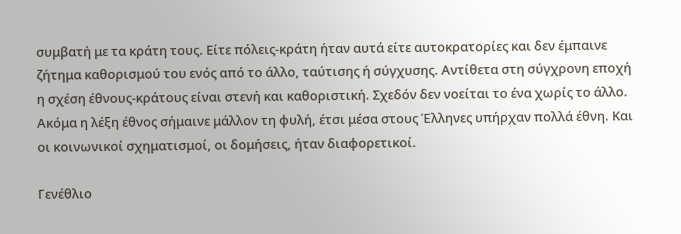συμβατή με τα κράτη τους. Είτε πόλεις-κράτη ήταν αυτά είτε αυτοκρατορίες και δεν έμπαινε ζήτημα καθορισμού του ενός από το άλλο, ταύτισης ή σύγχυσης. Αντίθετα στη σύγχρονη εποχή η σχέση έθνους-κράτους είναι στενή και καθοριστική. Σχεδόν δεν νοείται το ένα χωρίς το άλλο. Ακόμα η λέξη έθνος σήμαινε μάλλον τη φυλή, έτσι μέσα στους Έλληνες υπήρχαν πολλά έθνη. Και οι κοινωνικοί σχηματισμοί, οι δομήσεις, ήταν διαφορετικοί.

Γενέθλιο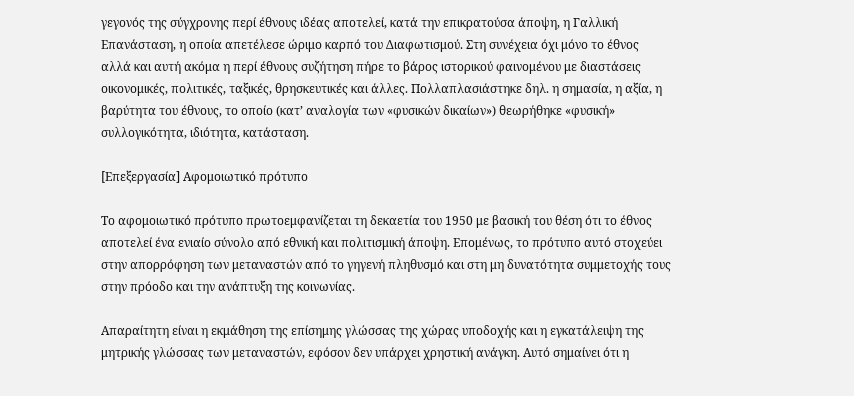γεγονός της σύγχρονης περί έθνους ιδέας αποτελεί, κατά την επικρατούσα άποψη, η Γαλλική Επανάσταση, η οποία απετέλεσε ώριμο καρπό του Διαφωτισμού. Στη συνέχεια όχι μόνο το έθνος αλλά και αυτή ακόμα η περί έθνους συζήτηση πήρε το βάρος ιστορικού φαινομένου με διαστάσεις οικονομικές, πολιτικές, ταξικές, θρησκευτικές και άλλες. Πολλαπλασιάστηκε δηλ. η σημασία, η αξία, η βαρύτητα του έθνους, το οποίο (κατ’ αναλογία των «φυσικών δικαίων») θεωρήθηκε «φυσική» συλλογικότητα, ιδιότητα, κατάσταση.

[Επεξεργασία] Aφομοιωτικό πρότυπο

Το αφομοιωτικό πρότυπο πρωτοεμφανίζεται τη δεκαετία του 1950 με βασική του θέση ότι το έθνος αποτελεί ένα ενιαίο σύνολο από εθνική και πολιτισμική άποψη. Επομένως, το πρότυπο αυτό στοχεύει στην απορρόφηση των μεταναστών από το γηγενή πληθυσμό και στη μη δυνατότητα συμμετοχής τους στην πρόοδο και την ανάπτυξη της κοινωνίας.

Απαραίτητη είναι η εκμάθηση της επίσημης γλώσσας της χώρας υποδοχής και η εγκατάλειψη της μητρικής γλώσσας των μεταναστών, εφόσον δεν υπάρχει χρηστική ανάγκη. Αυτό σημαίνει ότι η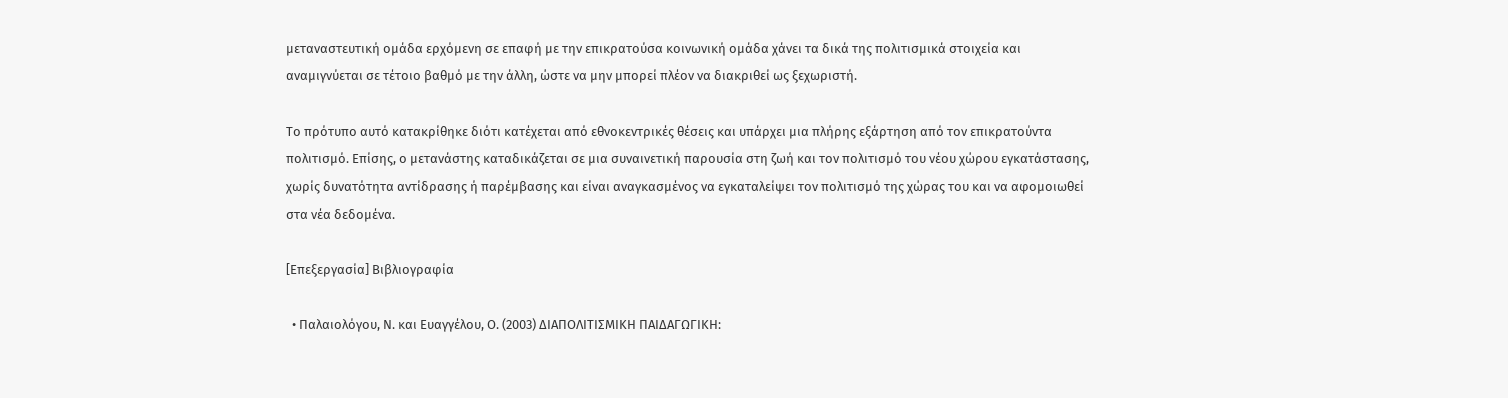μεταναστευτική ομάδα ερχόμενη σε επαφή με την επικρατούσα κοινωνική ομάδα χάνει τα δικά της πολιτισμικά στοιχεία και αναμιγνύεται σε τέτοιο βαθμό με την άλλη, ώστε να μην μπορεί πλέον να διακριθεί ως ξεχωριστή.

Το πρότυπο αυτό κατακρίθηκε διότι κατέχεται από εθνοκεντρικές θέσεις και υπάρχει μια πλήρης εξάρτηση από τον επικρατούντα πολιτισμό. Επίσης, ο μετανάστης καταδικάζεται σε μια συναινετική παρουσία στη ζωή και τον πολιτισμό του νέου χώρου εγκατάστασης, χωρίς δυνατότητα αντίδρασης ή παρέμβασης και είναι αναγκασμένος να εγκαταλείψει τον πολιτισμό της χώρας του και να αφομοιωθεί στα νέα δεδομένα.

[Επεξεργασία] Βιβλιογραφία

  • Παλαιολόγου, Ν. και Ευαγγέλου, Ο. (2003) ΔΙΑΠΟΛΙΤΙΣΜΙΚΗ ΠΑΙΔΑΓΩΓΙΚΗ: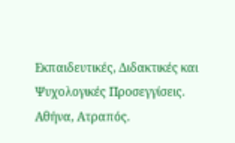Εκπαιδευτικές, Διδακτικές και Ψυχολογικές Προσεγγίσεις. Αθήνα, Ατραπός.